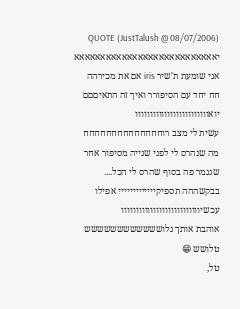QUOTE (JustTalush @ 08/07/2006) יאאאאאאאאאאאאאאאאאאאאאאאאאאא
אני שומעת ת'שיר iris אם את מכירהה חח יחד עם הסיפורר ואיך זה התאיםםם
יואווווווווווווווווווווווווו
עשית לי מצב רוחחחחחחחחחחחחחח מה שנהרס לי לפני שנייה מסיפור אחר שנגמר פה בסוף שהרס לי הכל....
בבקשההה תספיקייייייייייייי אפילו עכשיווווווווווווווווווווווווווו
אוהבת אותך גלושששששששששששש
טלושש 😁
טל,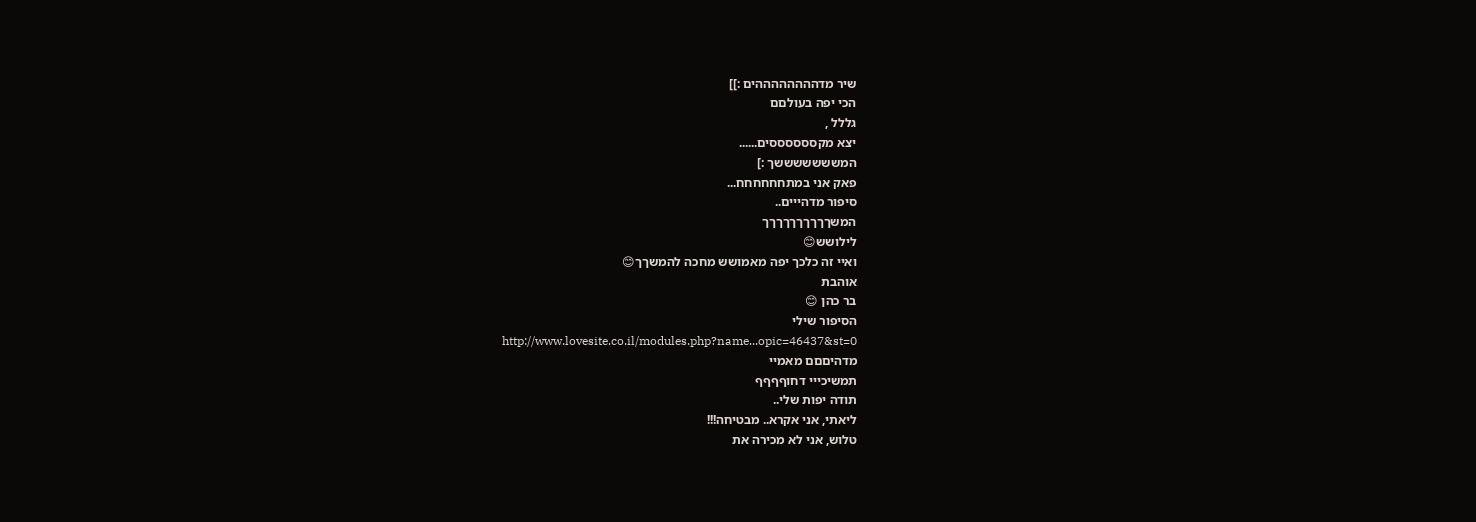שיר מדההההההההים :]]
הכי יפה בעולםם
גללל ,
יצא מקססססססים......
המשששששששך :]
פאק אני במתחחחחחח...
סיפור מדהייים..
המשךךךךךךךךךך
לילושש😊
ואיי זה כלכך יפה מאמושש מחכה להמשךך😊
אוהבת
בר כהן 😊
הסיפור שילי
http://www.lovesite.co.il/modules.php?name...opic=46437&st=0
מדהיםםם מאמיי
תמשיכייי דחוףףףף
תודה יפות שלי..
ליאתי, אני אקרא.. מבטיחה!!!
טלוש, אני לא מכירה את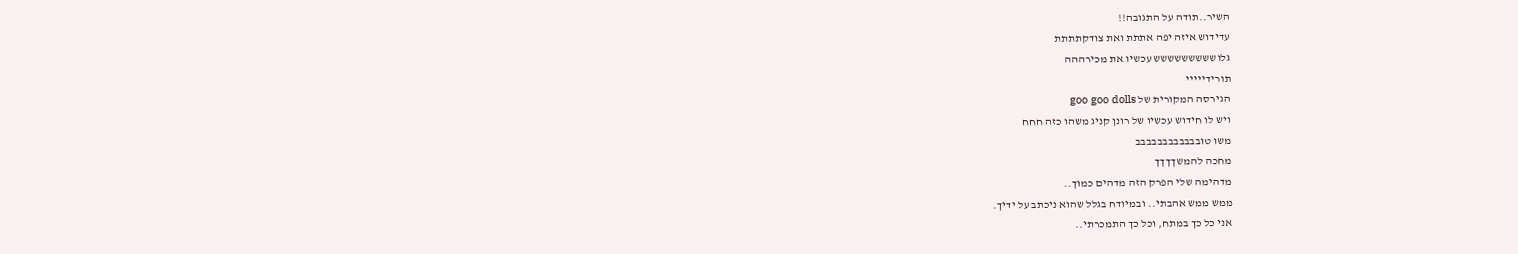השיר..תודה על התגובה!!
עדידוש איזה יפה אתתת ואת צודקתתתת
גלוששששששששש עכשיו את מכירההה
תורידייייי
הגירסה המקורית של goo goo dolls
ויש לו חידוש עכשיו של רונן קניג משהו כזה חחח
משו טובבבבבבבבבבבב
מחכה להמשךךךך
מדהימה שלי הפרק הזה מדהים כמוך..
ממש ממש אהבתי.. ובמיודח בגלל שהוא ניכתב על ידיך.
אני כל כך במתח, וכל כך התמכרתי..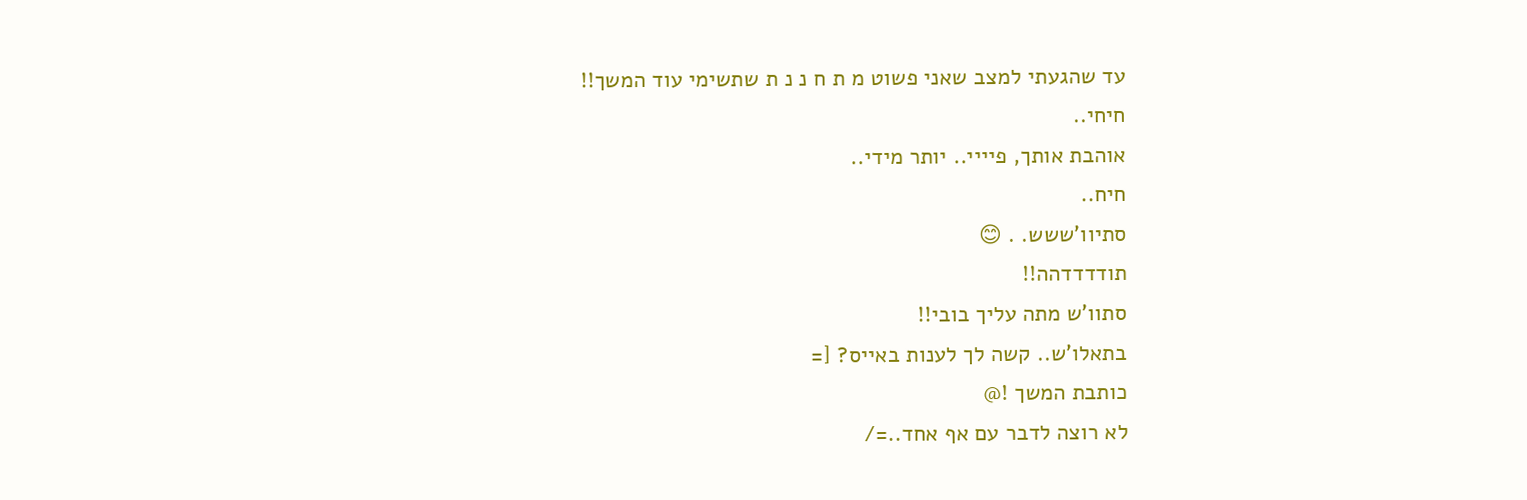עד שהגעתי למצב שאני פשוט מ ת ח נ נ ת שתשימי עוד המשך!!
חיחי..
אוהבת אותך, פיייי.. יותר מידי..
חיח..
סתיוו'ששש. . 😊
תודדדדהה!!
סתוו'ש מתה עליך בובי!!
בתאלו'ש.. קשה לך לענות באייס? [=
כותבת המשך !@
לא רוצה לדבר עם אף אחד..=/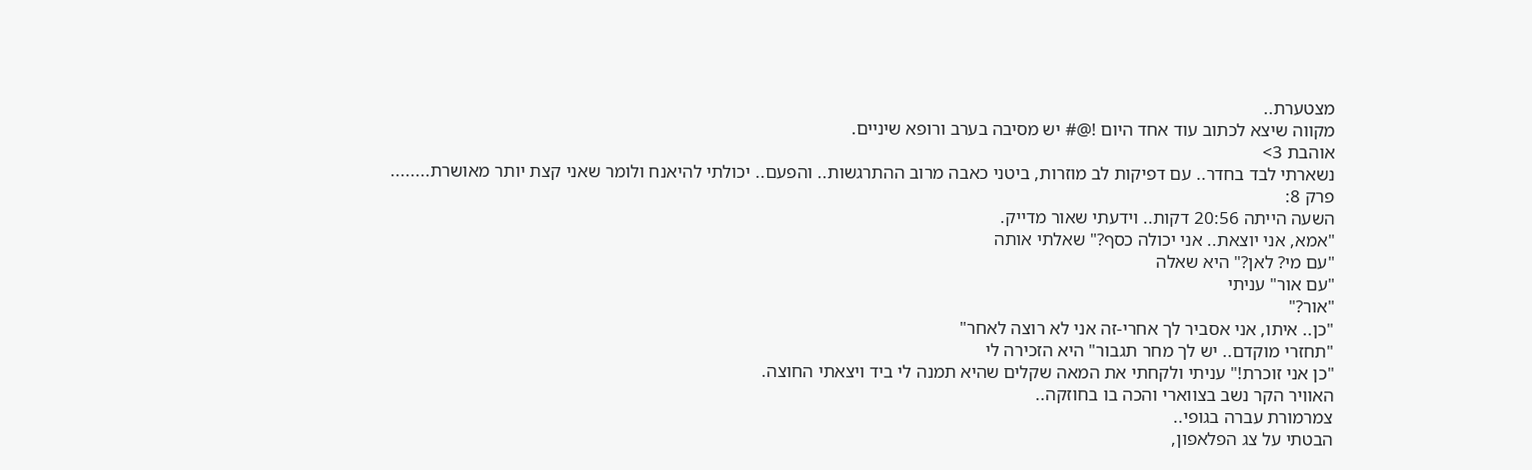מצטערת..
מקווה שיצא לכתוב עוד אחד היום !@# יש מסיבה בערב ורופא שיניים.
אוהבת 3>
נשארתי לבד בחדר.. עם דפיקות לב מוזרות, ביטני כאבה מרוב ההתרגשות.. והפעם.. יכולתי להיאנח ולומר שאני קצת יותר מאושרת........
פרק 8:
השעה הייתה 20:56 דקות.. וידעתי שאור מדייק.
"אמא, אני יוצאת.. אני יכולה כסף?" שאלתי אותה
"עם מי? לאן?" היא שאלה
"עם אור" עניתי
"אור?"
"כן.. איתו, אני אסביר לך אחרי-זה אני לא רוצה לאחר"
"תחזרי מוקדם.. יש לך מחר תגבור" היא הזכירה לי
"כן אני זוכרת!" עניתי ולקחתי את המאה שקלים שהיא תמנה לי ביד ויצאתי החוצה.
האוויר הקר נשב בצווארי והכה בו בחוזקה..
צמרמורת עברה בגופי..
הבטתי על צג הפלאפון,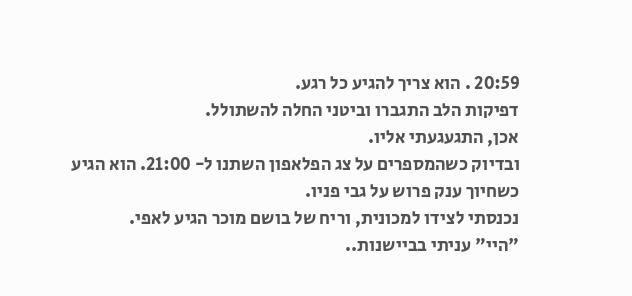20:59 . הוא צריך להגיע כל רגע.
דפיקות הלב התגברו וביטני החלה להשתולל.
אכן, התגעגעתי אליו.
ובדיוק כשהמספרים על צג הפלאפון השתנו ל- 21:00. הוא הגיע כשחיוך ענק פרוש על גבי פניו.
נכנסתי לצידו למכונית, וריח של בושם מוכר הגיע לאפי.
"היי" עניתי בביישנות..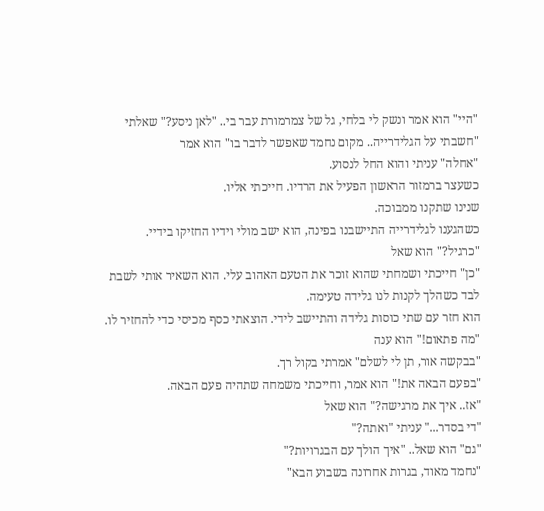"היי" הוא אמר ונשק לי בלחי, גל של צמרמורת עבר בי.. "לאן ניסע?" שאלתי
"חשבתי על הגלידרייה.. מקום נחמד שאפשר לדבר בו" הוא אמר
"אחלה" עניתי והוא החל לנסוע.
כשעצר ברמזור הראשון הפעיל את הרדיו. חייכתי אליו.
שנינו שתקנו ממבוכה.
כשהגענו לגלידרייה התיישבנו בפינה, הוא ישב מולי וידיו החזיקו בידיי.
"כרגיל?" הוא שאל
"כן" חייכתי ושמחתי שהוא זוכר את הטעם האהוב עלי. הוא השאיר אותי לשבת לבד כשהלך לקנות לנו גלידה טעימה.
הוא חזר עם שתי כוסות גלידה והתיישב לידי. הוצאתי כסף מכיסי כדי להחזיר לו.
"מה פתאום!" הוא ענה
"בבקשה אור, תן לי לשלם" אמרתי בקול רך.
"בפעם הבאה את!" הוא אמר, וחייכתי משמחה שתהיה פעם הבאה.
"אז.. איך את מרגישה?" הוא שאל
"די בסדר..." עניתי "ואתה?"
"גם" הוא שאל.. "איך הולך עם הבגרויות?"
"נחמד מאוד, בגרות אחרונה בשבוע הבא"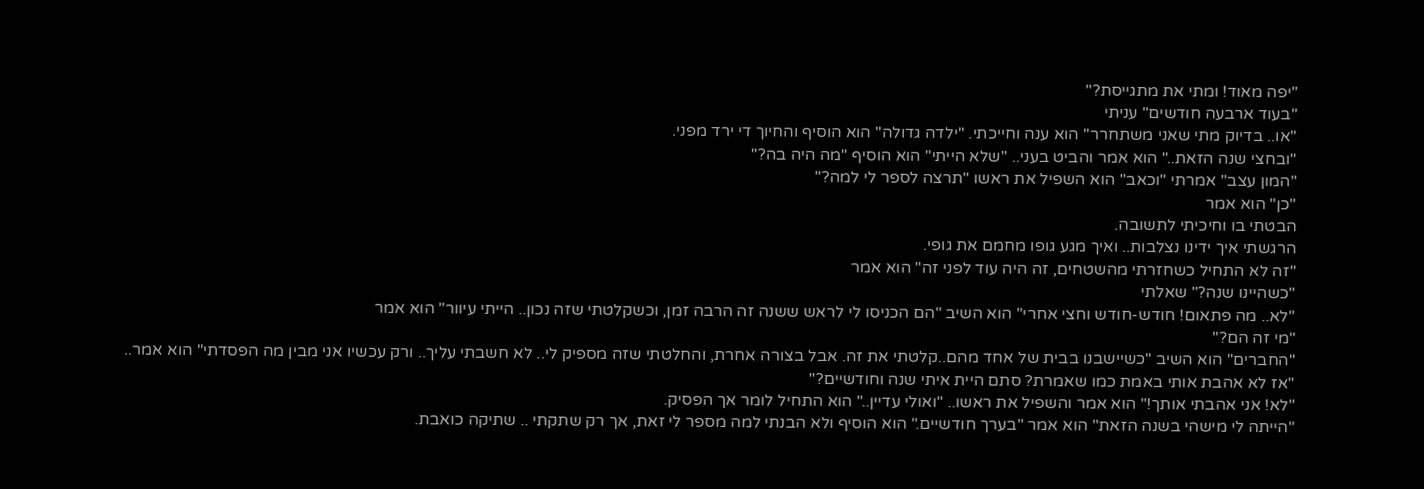"יפה מאוד! ומתי את מתגייסת?"
"בעוד ארבעה חודשים" עניתי
"או.. בדיוק מתי שאני משתחרר" הוא ענה וחייכתי. "ילדה גדולה" הוא הוסיף והחיוך די ירד מפני.
"ובחצי שנה הזאת.." הוא אמר והביט בעני.. "שלא הייתי" הוא הוסיף "מה היה בה?"
"המון עצב" אמרתי "וכאב" הוא השפיל את ראשו "תרצה לספר לי למה?"
"כן" הוא אמר
הבטתי בו וחיכיתי לתשובה.
הרגשתי איך ידינו נצלבות.. ואיך מגע גופו מחמם את גופי.
"זה לא התחיל כשחזרתי מהשטחים, זה היה עוד לפני זה" הוא אמר
"כשהיינו שנה?" שאלתי
"לא.. מה פתאום! חודש-חודש וחצי אחרי" הוא השיב "הם הכניסו לי לראש ששנה זה הרבה זמן, וכשקלטתי שזה נכון.. הייתי עיוור" הוא אמר
"מי זה הם?"
"החברים" הוא השיב "כשיישבנו בבית של אחד מהם..קלטתי את זה. אבל בצורה אחרת, והחלטתי שזה מספיק לי.. לא חשבתי עליך.. ורק עכשיו אני מבין מה הפסדתי" הוא אמר..
"אז לא אהבת אותי באמת כמו שאמרת? סתם היית איתי שנה וחודשיים?"
"לא! אני אהבתי אותך!" הוא אמר והשפיל את ראשו.. "ואולי עדיין.." הוא התחיל לומר אך הפסיק.
"הייתה לי מישהי בשנה הזאת" הוא אמר "בערך חודשיים." הוא הוסיף ולא הבנתי למה מספר לי זאת, אך רק שתקתי .. שתיקה כואבת.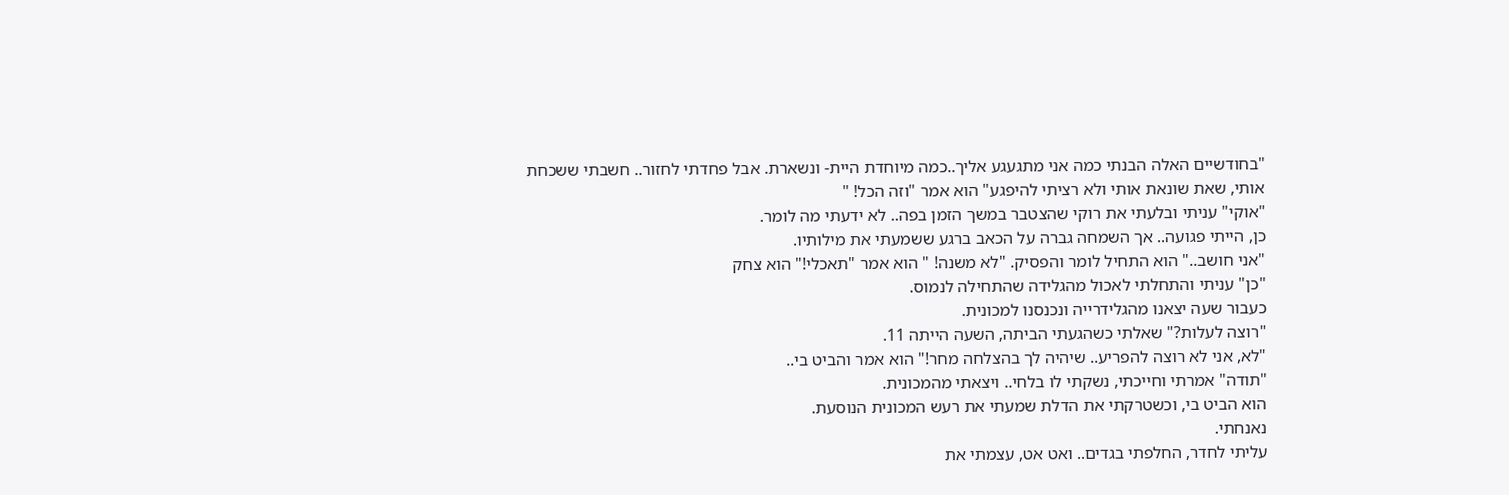"בחודשיים האלה הבנתי כמה אני מתגעגע אליך..כמה מיוחדת היית- ונשארת. אבל פחדתי לחזור.. חשבתי ששכחת אותי, שאת שונאת אותי ולא רציתי להיפגע" הוא אמר "וזה הכל! "
"אוקי" עניתי ובלעתי את רוקי שהצטבר במשך הזמן בפה.. לא ידעתי מה לומר.
כן, הייתי פגועה.. אך השמחה גברה על הכאב ברגע ששמעתי את מילותיו.
"אני חושב.." הוא התחיל לומר והפסיק. "לא משנה! " הוא אמר "תאכלי!" הוא צחק
"כן" עניתי והתחלתי לאכול מהגלידה שהתחילה לנמוס.
כעבור שעה יצאנו מהגלידרייה ונכנסנו למכונית.
"רוצה לעלות?" שאלתי כשהגעתי הביתה, השעה הייתה 11.
"לא, אני לא רוצה להפריע.. שיהיה לך בהצלחה מחר!" הוא אמר והביט בי..
"תודה" אמרתי וחייכתי, נשקתי לו בלחי.. ויצאתי מהמכונית.
הוא הביט בי, וכשטרקתי את הדלת שמעתי את רעש המכונית הנוסעת.
נאנחתי.
עליתי לחדר, החלפתי בגדים.. ואט אט, עצמתי את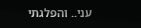עני.. והפלגתי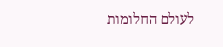לעולם החלומות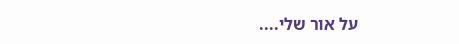על אור שלי....